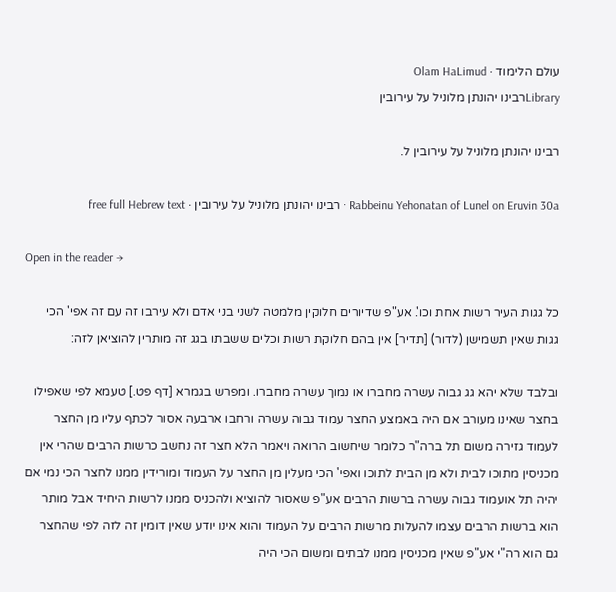עולם הלימוד · Olam HaLimud
Libraryרבינו יהונתן מלוניל על עירובין

רבינו יהונתן מלוניל על עירובין ל.

Rabbeinu Yehonatan of Lunel on Eruvin 30a · רבינו יהונתן מלוניל על עירובין · free full Hebrew text

Open in the reader →

כל גגות העיר רשות אחת וכו'. אע"פ שדיורים חלוקין מלמטה לשני בני אדם ולא עירבו זה עם זה אפי' הכי גגות שאין תשמישן (לדור) [תדיר] אין בהם חלוקת רשות וכלים ששבתו בגג זה מותרין להוציאן לזה:

ובלבד שלא יהא גג גבוה עשרה מחברו או נמוך עשרה מחברו. ומפרש בגמרא [דף פט.] טעמא לפי שאפילו בחצר שאינו מעורב אם היה באמצע החצר עמוד גבוה עשרה ורחבו ארבעה אסור לכתף עליו מן החצר לעמוד גזירה משום תל ברה"ר כלומר שיחשוב הרואה ויאמר הלא חצר זה נחשב כרשות הרבים שהרי אין מכניסין מתוכו לבית ולא מן הבית לתוכו ואפי' הכי מעלין מן החצר על העמוד ומורידין ממנו לחצר הכי נמי אם יהיה תל אועמוד גבוה עשרה ברשות הרבים אע"פ שאסור להוציא ולהכניס ממנו לרשות היחיד אבל מותר הוא ברשות הרבים עצמו להעלות מרשות הרבים על העמוד והוא אינו יודע שאין דומין זה לזה לפי שהחצר גם הוא רה"י אע"פ שאין מכניסין ממנו לבתים ומשום הכי היה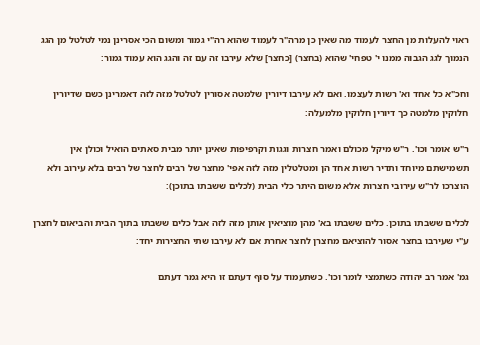ראוי להעלות מן החצר לעמוד מה שאין כן מרה"ר לעמוד שהוא רה"י גמור ומשום הכי אסרינן נמי לטלטל מן הגג הנמוך לגג הגבוה ממנו י' טפחי' שהוא (בחצר) [כחצר] שלא עירבו זה עם זה והגג הוא עמוד גמור:

וחכ"א כל אחד וא' רשות לעצמו. ואם לא עירבו דיורין שלמטה אסורין לטלטל מזה לזה דאמרינן כשם שדיורין חלוקין מלמטה כך דיורין חלוקין מלמעלה:

ר"ש אומר וכו'. ר"ש מיקל מכולם ואמר חצרות וגגות וקרפיפות שאינן יותר מבית סאתים הואיל וכולן אין תשמישתם מיוחד ותדיר רשות אחד הן ומטלטלין מזה לזה אפי' מחצר של רבים לחצר של רבים בלא עירוב ולא הוצרכו לר"ש עירובי חצרות אלא משום היתר כלי הבית (לכלים ששבתו בתוכן):

לכלים ששבתו בתוכן. כלים ששבתו בא' מהן מוציאין אותן מזה לזה אבל כלים ששבתו בתוך הבית והביאום לחצרן ע"י שעירבו בחצר אסור להוציאם מחצרן לחצר אחרת אם לא עירבו שתי החצירות יחד:

גמ' אמר רב יהודה כשתמצי לומר וכו'. כשתעמוד על סוף דעתם זו היא גמר דעתם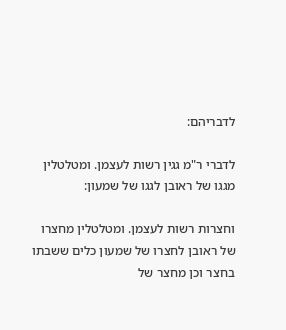לדבריהם:

לדברי ר"מ גגין רשות לעצמן. ומטלטלין מגגו של ראובן לגגו של שמעון:

וחצרות רשות לעצמן. ומטלטלין מחצרו של ראובן לחצרו של שמעון כלים ששבתו בחצר וכן מחצר של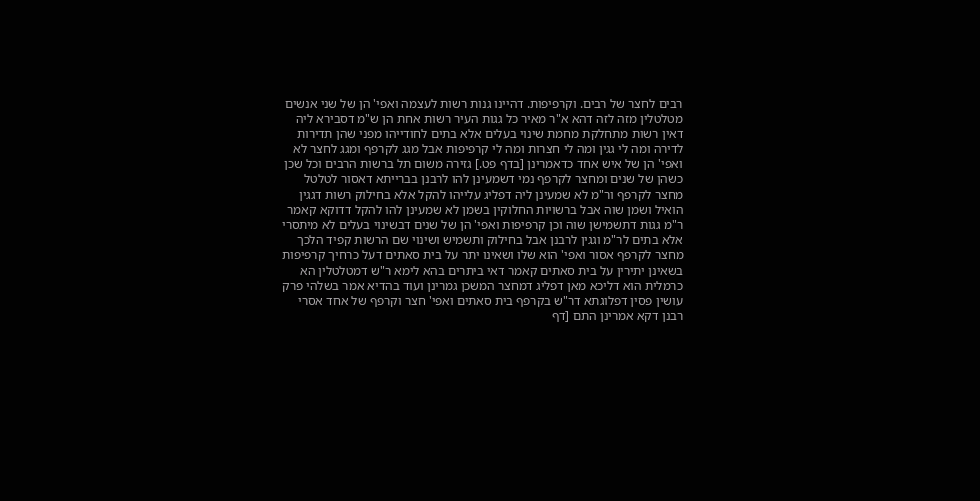רבים לחצר של רבים. וקרפיפות. דהיינו גנות רשות לעצמה ואפי' הן של שני אנשים מטלטלין מזה לזה דהא א"ר מאיר כל גגות העיר רשות אחת הן ש"מ דסבירא ליה דאין רשות מתחלקת מחמת שינוי בעלים אלא בתים לחודייהו מפני שהן תדירות לדירה ומה לי גגין ומה לי חצרות ומה לי קרפיפות אבל מגג לקרפף ומגג לחצר לא ואפי' הן של איש אחד כדאמרינן [בדף פט.] גזירה משום תל ברשות הרבים וכל שכן כשהן של שנים ומחצר לקרפף נמי דשמעינן להו לרבנן בברייתא דאסור לטלטל מחצר לקרפף ור"מ לא שמעינן ליה דפליג עלייהו להקל אלא בחילוק רשות דגגין הואיל ושמן שוה אבל ברשויות החלוקין בשמן לא שמעינן להו להקל דדוקא קאמר ר"מ גגות דתשמישן שוה וכן קרפיפות ואפי' הן של שנים דבשינוי בעלים לא מיתסרי אלא בתים לר"מ וגגין לרבנן אבל בחילוק ותשמיש ושינוי שם הרשות קפיד הלכך מחצר לקרפף אסור ואפי' הוא שלו ושאינו יתר על בית סאתים דעל כרחיך קרפיפות בשאינן יתירין על בית סאתים קאמר דאי ביתרים בהא לימא ר"ש דמטלטלין הא כרמלית הוא דליכא מאן דפליג דמחצר המשכן גמרינן ועוד בהדיא אמר בשלהי פרק עושין פסין דפלוגתא דר"ש בקרפף בית סאתים ואפי' חצר וקרפף של אחד אסרי רבנן דקא אמרינן התם [דף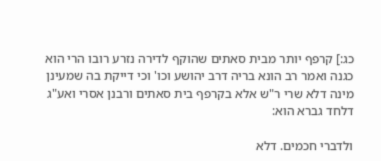כג:] קרפף יותר מבית סאתים שהוקף לדירה נזרע רובו הרי הוא כגנה ואמר רב הונא בריה דרב יהושע וכו' וכי דייקת בה שמעינן מינה דלא שרי ר"ש אלא בקרפף בית סאתים ורבנן אסרי ואע"ג דלחד גברא הוא:

ולדברי חכמים. דלא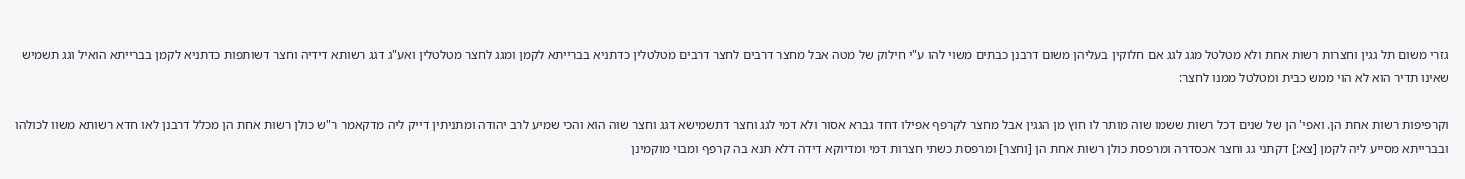גזרי משום תל גגין וחצרות רשות אחת ולא מטלטל מגג לגג אם חלוקין בעליהן משום דרבנן כבתים משוי להו ע"י חילוק של מטה אבל מחצר דרבים לחצר דרבים מטלטלין כדתניא בברייתא לקמן ומגג לחצר מטלטלין ואע"ג דגג רשותא דידיה וחצר דשותפות כדתניא לקמן בברייתא הואיל וגג תשמיש שאינו תדיר הוא לא הוי ממש כבית ומטלטל ממנו לחצר:

וקרפיפות רשות אחת הן. ואפי' הן של שנים דכל רשות ששמו שוה מותר לו חוץ מן הגגין אבל מחצר לקרפף אפילו דחד גברא אסור ולא דמי לגג וחצר דתשמישא דגג וחצר שוה הוא והכי שמיע לרב יהודה ומתניתין דייק ליה מדקאמר ר"ש כולן רשות אחת הן מכלל דרבנן לאו חדא רשותא משוו לכולהו ובברייתא מסייע ליה לקמן [צא:] דקתני גג וחצר אכסדרה ומרפסת כולן רשות אחת הן [וחצר] ומרפסת כשתי חצרות דמי ומדיוקא דידה דלא תנא בה קרפף ומבוי מוקמינן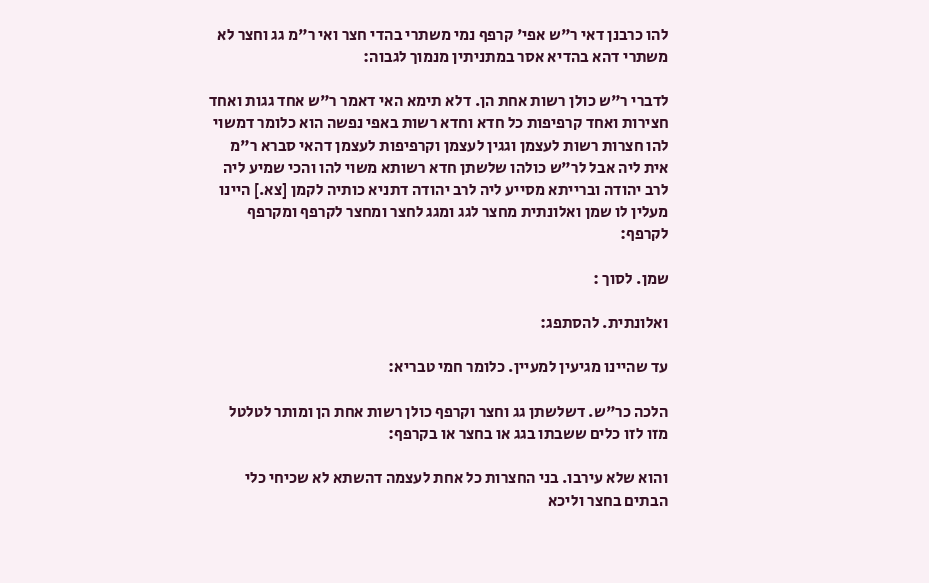להו כרבנן דאי ר"ש אפי' קרפף נמי משתרי בהדי חצר ואי ר"מ גג וחצר לא משתרי דהא בהדיא אסר במתניתין מנמוך לגבוה:

לדברי ר"ש כולן רשות אחת הן. דלא תימא האי דאמר ר"ש אחד גגות ואחד חצירות ואחד קרפיפות כל חדא וחדא רשות באפי נפשה הוא כלומר דמשוי להו חצרות רשות לעצמן וגגין לעצמן וקרפיפות לעצמן דהאי סברא ר"מ אית ליה אבל לר"ש כולהו שלשתן חדא רשותא משוי להו והכי שמיע ליה לרב יהודה וברייתא מסייע ליה לרב יהודה דתניא כותיה לקמן [צא.] היינו מעלין לו שמן ואלונתית מחצר לגג ומגג לחצר ומחצר לקרפף ומקרפף לקרפף:

שמן. לסוך :

ואלונתית. להסתפג:

עד שהיינו מגיעין למעיין. כלומר חמי טבריא:

הלכה כר"ש. דשלשתן גג וחצר וקרפף כולן רשות אחת הן ומותר לטלטל מזו לזו כלים ששבתו בגג או בחצר או בקרפף:

והוא שלא עירבו. בני החצרות כל אחת לעצמה דהשתא לא שכיחי כלי הבתים בחצר וליכא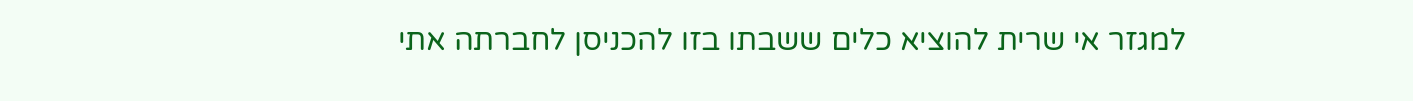למגזר אי שרית להוציא כלים ששבתו בזו להכניסן לחברתה אתי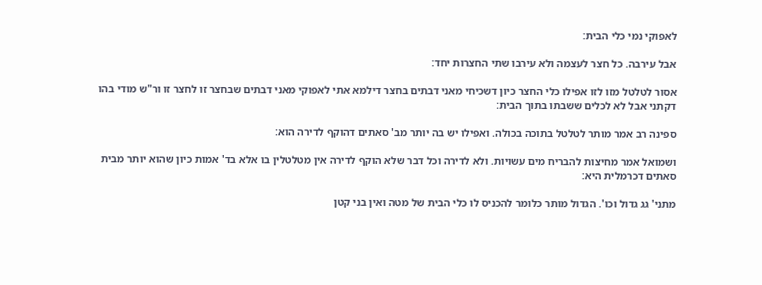לאפוקי נמי כלי הבית:

אבל עירבה. כל חצר לעצמה ולא עירבו שתי החצרות יחד:

אסור לטלטל מזו לזו אפילו כלי החצר כיון דשכיחי מאני דבתים בחצר דילמא אתי לאפוקי מאני דבתים שבחצר זו לחצר זו ור"ש מודי בהו דקתני אבל לא לכלים ששבתו בתוך הבית:

ספינה רב אמר מותר לטלטל בתוכה בכולה. ואפילו יש בה יותר מב' סאתים דהוקף לדירה הוא:

ושמואל אמר מחיצות להבריח מים עשויות. ולא לדירה וכל דבר שלא הוקף לדירה אין מטלטלין בו אלא בד' אמות כיון שהוא יותר מבית סאתים דכרמלית היא:

מתני' גג גדול וכו'. הגדול מותר כלומר להכניס לו כלי הבית של מטה ואין בני קטן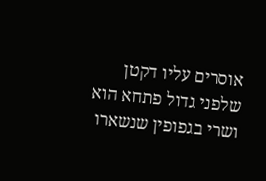אוסרים עליו דקטן שלפני גדול פתחא הוא ושרי בגפופין שנשארו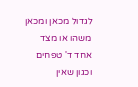לגדול מכאן ומכאן משהו או מצד אחד ד' טפחים וכגון שאין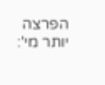הפרצה יותר מי':